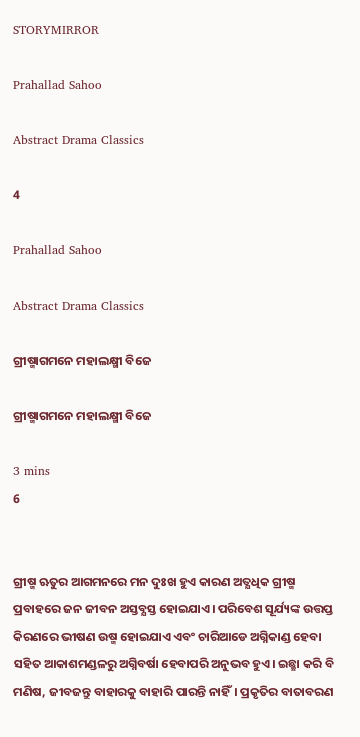STORYMIRROR

Prahallad Sahoo

Abstract Drama Classics

4

Prahallad Sahoo

Abstract Drama Classics

ଗ୍ରୀଷ୍ମାଗମନେ ମହାଲକ୍ଷ୍ମୀ ବିଜେ

ଗ୍ରୀଷ୍ମାଗମନେ ମହାଲକ୍ଷ୍ମୀ ବିଜେ

3 mins
6


ଗ୍ରୀଷ୍ମ ଋତୁର ଆଗମନରେ ମନ ଦୁଃଖ ହୁଏ କାରଣ ଅତ୍ଯଧିକ ଗ୍ରୀଷ୍ମ ପ୍ରବାହରେ ଜନ ଜୀବନ ଅସ୍ତବ୍ଯସ୍ତ ହୋଇଯାଏ। ପରିବେଶ ସୂର୍ଯ୍ୟଙ୍କ ଉତ୍ତପ୍ତ କିରଣରେ ଭୀଷଣ ଉଷ୍ମ ହୋଇଯାଏ ଏବଂ ଚାରିଆଡେ ଅଗ୍ନିକାଣ୍ଡ ହେବା ସହିତ ଆକାଶମଣ୍ଡଳରୁ ଅଗ୍ନିବର୍ଷା ହେବାପରି ଅନୁଭବ ହୁଏ। ଇଛ୍ଛା କରି ବି ମଣିଷ, ଜୀବଜନ୍ତୁ ବାହାରକୁ ବାହାରି ପାରନ୍ତି ନାହିଁ। ପ୍ରକୃତିର ବାତାବରଣ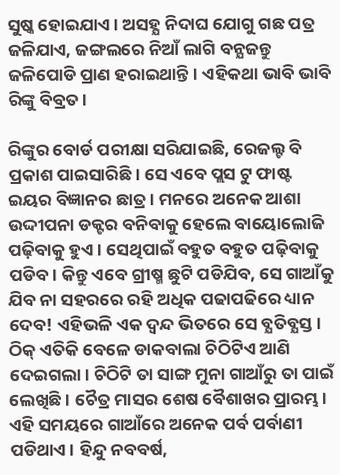ସୁଷ୍କ ହୋଇଯାଏ। ଅସହ୍ଯ ନିଦାଘ ଯୋଗୁ ଗଛ ପତ୍ର ଜଳିଯାଏ, ଜଙ୍ଗଲରେ ନିଆଁ ଲାଗି ବନ୍ଯଜନ୍ତୁ ଜଳିପୋଡି ପ୍ରାଣ ହରାଇଥାନ୍ତି। ଏହିକଥା ଭାବି ଭାବି ରିଙ୍କୁ ବିବ୍ରତ।

ରିଙ୍କୁର ବୋର୍ଡ ପରୀକ୍ଷା ସରିଯାଇଛି, ରେଜଲ୍ଟ ବି ପ୍ରକାଶ ପାଇସାରିଛି। ସେ ଏବେ ପ୍ଲସ ଟୁ ଫାଷ୍ଟ ଇୟର ବିଜ୍ଞାନର ଛାତ୍ର। ମନରେ ଅନେକ ଆଶା ଉଦ୍ଦୀପନା ଡକ୍ଟର ବନିବାକୁ ହେଲେ ବାୟୋଲୋଜି ପଢ଼ିବାକୁ ହୁଏ। ସେଥିପାଇଁ ବହୁତ ବହୁତ ପଢ଼ିବାକୁ ପଡିବ। କିନ୍ତୁ ଏବେ ଗ୍ରୀଷ୍ମ ଛୁଟି ପଡିଯିବ, ସେ ଗାଆଁକୁ ଯିବ ନା ସହରରେ ରହି ଅଧିକ ପଢାପଢିରେ ଧ୍ୟାନ ଦେବ! ଏହିଭଳି ଏକ ଦ୍ବନ୍ଦ ଭିତରେ ସେ ବ୍ଯତିବ୍ଯସ୍ତ। ଠିକ୍ ଏତିକି ବେଳେ ଡାକବାଲା ଚିଠିଟିଏ ଆଣି ଦେଇଗଲା। ଚିଠିଟି ତା ସାଙ୍ଗ ମୁନା ଗାଆଁରୁ ତା ପାଇଁ ଲେଖିଛି। ଚୈତ୍ର ମାସର ଶେଷ ବୈଶାଖର ପ୍ରାରମ୍ଭ। ଏହି ସମୟରେ ଗାଆଁରେ ଅନେକ ପର୍ବ ପର୍ବାଣୀ ପଡିଥାଏ। ହିନ୍ଦୁ ନବବର୍ଷ,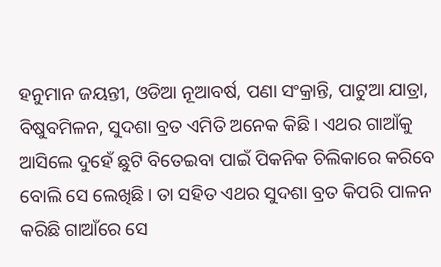ହନୁମାନ ଜୟନ୍ତୀ, ଓଡିଆ ନୂଆବର୍ଷ, ପଣା ସଂକ୍ରାନ୍ତି, ପାଟୁଆ ଯାତ୍ରା, ବିଷୁବମିଳନ, ସୁଦଶା ବ୍ରତ ଏମିତି ଅନେକ କିଛି। ଏଥର ଗାଆଁକୁ ଆସିଲେ ଦୁହେଁ ଛୁଟି ବିତେଇବା ପାଇଁ ପିକନିକ ଚିଲିକାରେ କରିବେ ବୋଲି ସେ ଲେଖିଛି। ତା ସହିତ ଏଥର ସୁଦଶା ବ୍ରତ କିପରି ପାଳନ କରିଛି ଗାଆଁରେ ସେ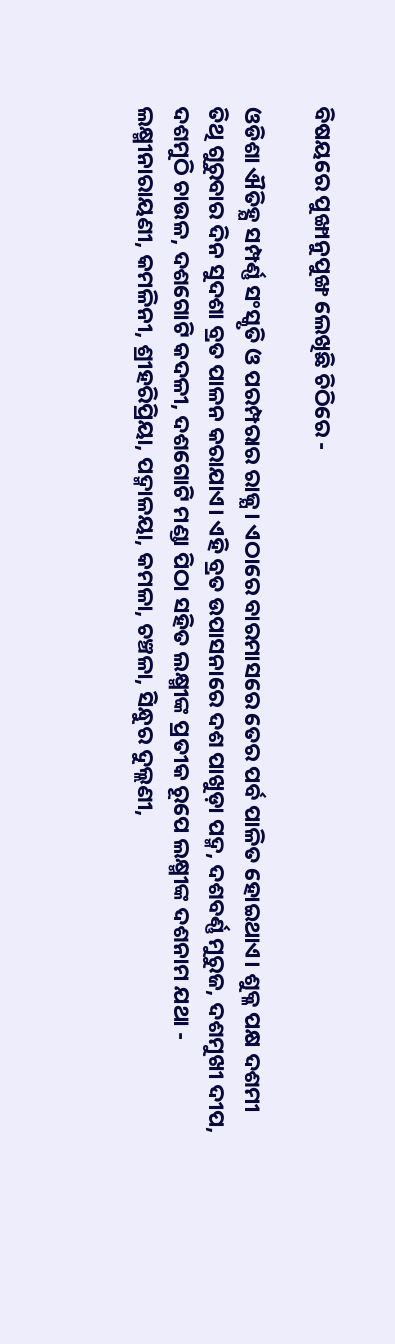ବିଷୟରେ ପୁଙ୍ଖାନୁପୁଙ୍ଖ ଲେଖିଛି ଚିଠିରେ -

ଓଡିଶା ଐତିହ୍ଯ ସମ୍ପର୍ଣ୍ଣ ସଂସ୍କୃତି ଓ ପରମ୍ପରାର ରାଜ୍ଯ। ଏଠାରେ ବାରମାସରେ ତେର ପର୍ବ ପାଳିତ ହୋଇଥାଏ। ଶୁକ୍ଳ ପକ୍ଷ ଦଶମୀ ତିଥି ଗୁରୁବାର ଦିନ ସୁଦଶା ବ୍ରତ ପାଳନ କରାଯାଏ। ଏହି ବ୍ରତ ଉପାସନାରେ ଦଶ ପାଖୁଡ଼ା ପଦ୍ମ, ଦଶବର୍ଣ୍ଣ ମୁରୁଜ, ଦଶମୁଖୀ ଦୀପ, ଦଶମୁଠି ଚାଉଳ, ଦଶଗୋଟି କଦଳୀ, ଦଶଗୋଟି ମଣ୍ଡା ପିଠା ସହିତ ଲକ୍ଷ୍ମୀଙ୍କ ପ୍ରତୀକ ରୂପେ ଲକ୍ଷ୍ମୀଙ୍କ ଦଶନାମ ଯଥା - ଲକ୍ଷ୍ମୀନାରାୟଣୀ, କମଳିନୀ, ଶ୍ରୀହରିପ୍ରିୟା, ପଦ୍ମାଳୟା, କମଳା, ଚଞ୍ଚଳା, ସିନ୍ଧୁର ଦୁଲ୍ଲଣୀ,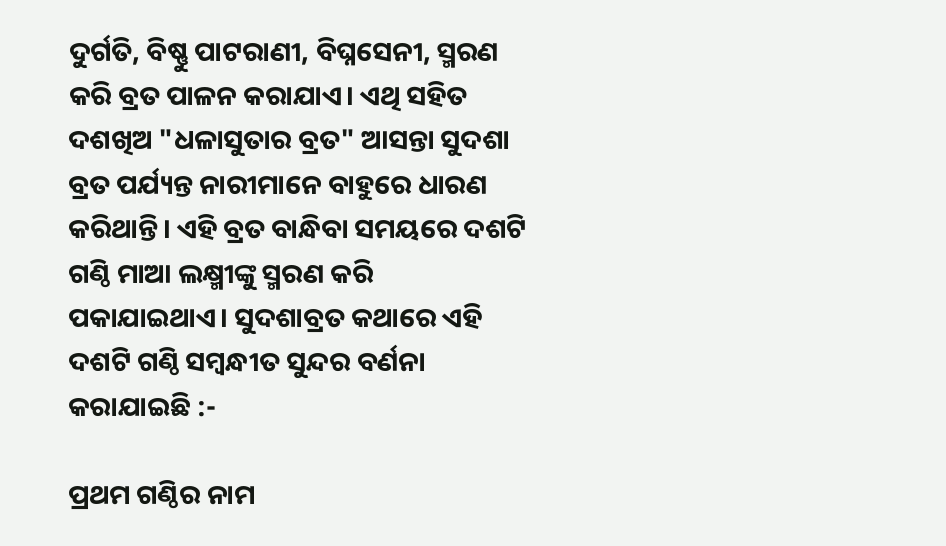ଦୁର୍ଗତି, ବିଷ୍ଣୁ ପାଟରାଣୀ, ବିଘ୍ନସେନୀ, ସ୍ମରଣ କରି ବ୍ରତ ପାଳନ କରାଯାଏ। ଏଥି ସହିତ ଦଶଖିଅ "ଧଳାସୁତାର ବ୍ରତ" ଆସନ୍ତା ସୁଦଶା ବ୍ରତ ପର୍ଯ୍ୟନ୍ତ ନାରୀମାନେ ବାହୁରେ ଧାରଣ କରିଥାନ୍ତି। ଏହି ବ୍ରତ ବାନ୍ଧିବା ସମୟରେ ଦଶଟି ଗଣ୍ଠି ମାଆ ଲକ୍ଷ୍ମୀଙ୍କୁ ସ୍ମରଣ କରି ପକାଯାଇଥାଏ। ସୁଦଶାବ୍ରତ କଥାରେ ଏହି ଦଶଟି ଗଣ୍ଠି ସମ୍ବନ୍ଧୀତ ସୁନ୍ଦର ବର୍ଣନା କରାଯାଇଛି :-

ପ୍ରଥମ ଗଣ୍ଠିର ନାମ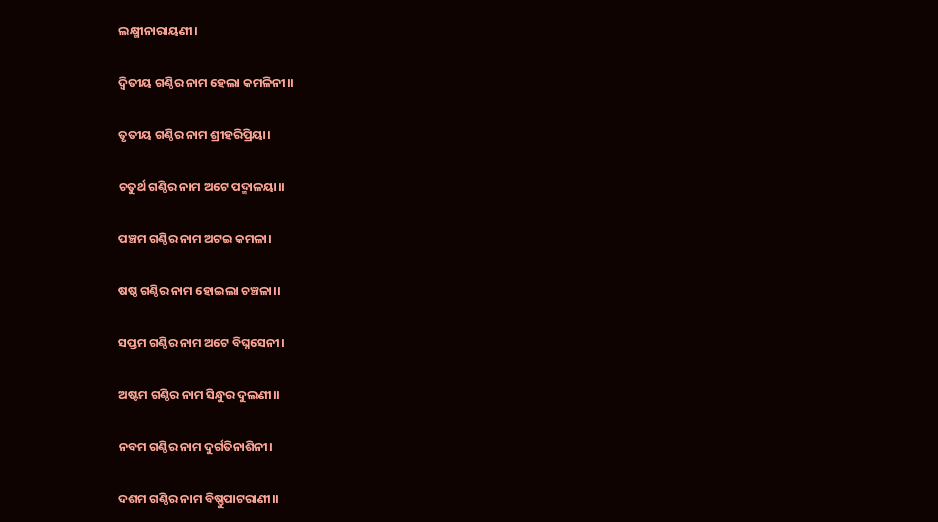ଲକ୍ଷ୍ମୀନାରାୟଣୀ।

ଦ୍ୱିତୀୟ ଗଣ୍ଠିର ନାମ ହେଲା କମଳିନୀ।।

ତୃତୀୟ ଗଣ୍ଠିର ନାମ ଶ୍ରୀହରିପ୍ରିୟା।

ଚତୁର୍ଥ ଗଣ୍ଠିର ନାମ ଅଟେ ପଦ୍ମାଳୟା।।

ପଞ୍ଚମ ଗଣ୍ଠିର ନାମ ଅଟଇ କମଳା।

ଷଷ୍ଠ ଗଣ୍ଠିର ନାମ ହୋଇଲା ଚଞ୍ଚଳା।।

ସପ୍ତମ ଗଣ୍ଠିର ନାମ ଅଟେ ବିଘ୍ନସେନୀ।

ଅଷ୍ଟମ ଗଣ୍ଠିର ନାମ ସିନ୍ଧୁର ଦୁଲଣୀ।।

ନବମ ଗଣ୍ଠିର ନାମ ଦୁର୍ଗତିନାଶିନୀ।

ଦଶମ ଗଣ୍ଠିର ନାମ ବିଷ୍ଣୁପାଟରାଣୀ।।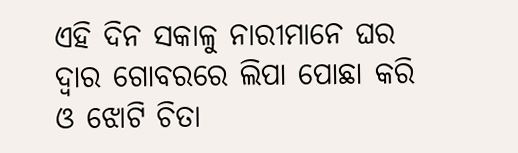ଏହି ଦିନ ସକାଳୁ ନାରୀମାନେ ଘର ଦ୍ୱାର ଗୋବରରେ ଲିପା ପୋଛା କରି ଓ ଝୋଟି ଚିତା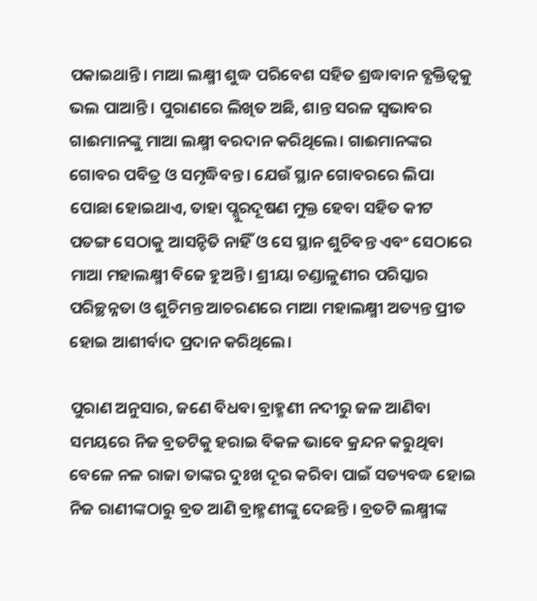ପକାଇଥାନ୍ତି। ମାଆ ଲକ୍ଷ୍ମୀ ଶୁଦ୍ଧ ପରିବେଶ ସହିତ ଶ୍ରଦ୍ଧାବାନ ବ୍ଯକ୍ତିତ୍ବକୁ ଭଲ ପାଆନ୍ତି। ପୁରାଣରେ ଲିଖିତ ଅଛି, ଶାନ୍ତ ସରଳ ସ୍ଵଭାବର ଗାଈମାନଙ୍କୁ ମାଆ ଲକ୍ଷ୍ମୀ ବରଦାନ କରିଥିଲେ। ଗାଈମାନଙ୍କର ଗୋବର ପବିତ୍ର ଓ ସମୃଦ୍ଧିବନ୍ତ। ଯେଉଁ ସ୍ଥାନ ଗୋବରରେ ଲିପା ପୋଛା ହୋଇଥାଏ, ତାହା ପ୍ଶୁରଦୂଷଣ ମୁକ୍ତ ହେବା ସହିତ କୀଟ ପତଙ୍ଗ ସେଠାକୁ ଆସନ୍ଚିତି ନାହିଁ ଓ ସେ ସ୍ଥାନ ଶୁଚିବନ୍ତ ଏବଂ ସେଠାରେ ମାଆ ମହାଲକ୍ଷ୍ମୀ ବିଜେ ହୁଅନ୍ତି। ଶ୍ରୀୟା ଚଣ୍ଡାଳୁଣୀର ପରିସ୍କାର ପରିଚ୍ଛନ୍ନତା ଓ ଶୁଚିମନ୍ତ ଆଚରଣରେ ମାଆ ମହାଲକ୍ଷ୍ମୀ ଅତ୍ୟନ୍ତ ପ୍ରୀତ ହୋଇ ଆଶୀର୍ବାଦ ପ୍ରଦାନ କରିଥିଲେ।

ପୁରାଣ ଅନୁସାର, ଜଣେ ବିଧବା ବ୍ରାହ୍ମଣୀ ନଦୀରୁ ଜଳ ଆଣିବା ସମୟରେ ନିଜ ବ୍ରତଟିକୁ ହରାଇ ବିକଳ ଭାବେ କ୍ରନ୍ଦନ କରୁଥିବା ବେଳେ ନଳ ରାଜା ତାଙ୍କର ଦୁଃଖ ଦୂର କରିବା ପାଇଁ ସତ୍ୟବଦ୍ଧ ହୋଇ ନିଜ ରାଣୀଙ୍କଠାରୁ ବ୍ରତ ଆଣି ବ୍ରାହ୍ମଣୀଙ୍କୁ ଦେଛନ୍ତି । ବ୍ରତଟି ଲକ୍ଷ୍ମୀଙ୍କ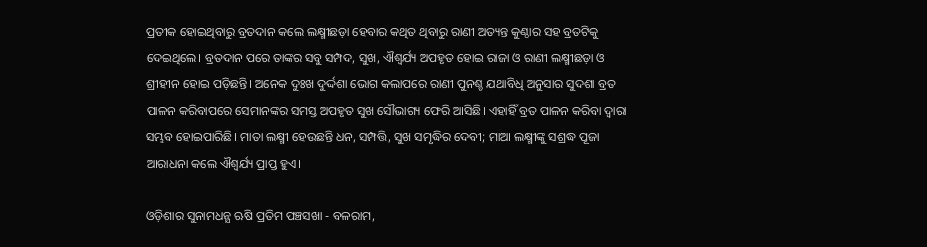ପ୍ରତୀକ ହୋଇଥିବାରୁ ବ୍ରତଦାନ କଲେ ଲକ୍ଷ୍ମୀଛଡ଼ା ହେବାର କଥିତ ଥିବାରୁ ରାଣୀ ଅତ୍ୟନ୍ତ କୁଣ୍ଠାର ସହ ବ୍ରତଟିକୁ ଦେଇଥିଲେ। ବ୍ରତଦାନ ପରେ ତାଙ୍କର ସବୁ ସମ୍ପଦ, ସୁଖ, ଐଶ୍ୱର୍ଯ୍ୟ ଅପହୃତ ହୋଇ ରାଜା ଓ ରାଣୀ ଲକ୍ଷ୍ମୀଛଡ଼ା ଓ ଶ୍ରୀହୀନ ହୋଇ ପଡ଼ିଛନ୍ତି। ଅନେକ ଦୁଃଖ ଦୁର୍ଦ୍ଦଶା ଭୋଗ କଲାପରେ ରାଣୀ ପୁନଶ୍ଚ ଯଥାବିଧି ଅନୁସାର ସୁଦଶା ବ୍ରତ ପାଳନ କରିବାପରେ ସେମାନଙ୍କର ସମସ୍ତ ଅପହୃତ ସୁଖ ସୌଭାଗ୍ୟ ଫେରି ଆସିଛି। ଏହାହିଁ ବ୍ରତ ପାଳନ କରିବା ଦ୍ବାରା ସମ୍ଭବ ହୋଇପାରିଛି। ମାତା ଲକ୍ଷ୍ମୀ ହେଉଛନ୍ତି ଧନ, ସମ୍ପତ୍ତି, ସୁଖ ସମୃଦ୍ଧିର ଦେବୀ; ମାଆ ଲକ୍ଷ୍ମୀଙ୍କୁ ସଶ୍ରଦ୍ଧ ପୂଜା ଆରାଧନା କଲେ ଐଶ୍ଵର୍ଯ୍ୟ ପ୍ରାପ୍ତ ହୁଏ।

ଓଡ଼ିଶାର ସୁନାମଧନ୍ଯ ଋଷି ପ୍ରତିମ ପଞ୍ଚସଖା - ବଳରାମ,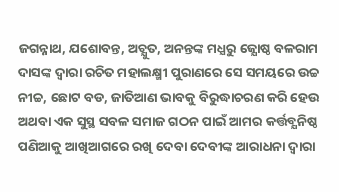ଜଗନ୍ନାଥ, ଯଶୋବନ୍ତ, ଅଚ୍ଯୁତ, ଅନନ୍ତଙ୍କ ମଧ୍ଯରୁ ଜ୍ଯୋଷ୍ଠ ବଳରାମ ଦାସଙ୍କ ଦ୍ବାରା ରଚିତ ମହାଲକ୍ଷ୍ମୀ ପୁରାଣରେ ସେ ସମୟରେ ଉଚ୍ଚ ନୀଚ୍ଚ, ଛୋଟ ବଡ, ଜାତିଆଣ ଭାବକୁ ବିରୁଦ୍ଧାଚରଣ କରି ହେଉ ଅଥବା ଏକ ସୁସ୍ଥ ସବଳ ସମାଜ ଗଠନ ପାଇଁ ଆମର କର୍ତ୍ତବ୍ଯନିଷ୍ଠ ପଣିଆକୁ ଆଖିଆଗରେ ରଖି ଦେବା ଦେବୀଙ୍କ ଆରାଧନା ଦ୍ବାରା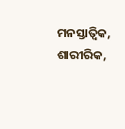ମନସ୍ତାତ୍ଵିକ, ଶାରୀରିକ,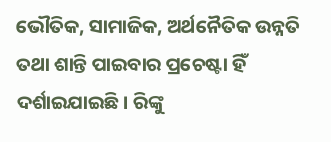ଭୌତିକ, ସାମାଜିକ, ଅର୍ଥନୈତିକ ଉନ୍ନତି ତଥା ଶାନ୍ତି ପାଇବାର ପ୍ରଚେଷ୍ଟା ହିଁ ଦର୍ଶାଇଯାଇଛି। ରିଙ୍କୁ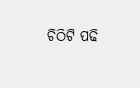ଚିଠିଟି ପଢି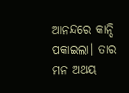ଆନନ୍ଦରେ କାନ୍ଦି ପକାଇଲା। ତାର ମନ ଅଥୟ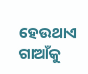ହେଉଥାଏ ଗାଆଁକୁ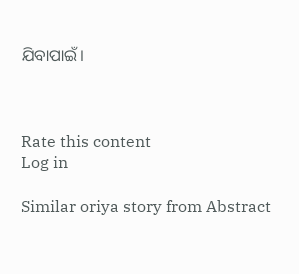ଯିବାପାଇଁ।



Rate this content
Log in

Similar oriya story from Abstract